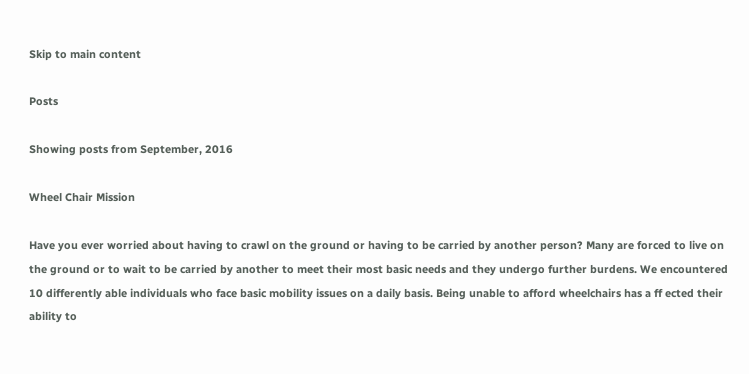Skip to main content

Posts

Showing posts from September, 2016

Wheel Chair Mission

Have you ever worried about having to crawl on the ground or having to be carried by another person? Many are forced to live on the ground or to wait to be carried by another to meet their most basic needs and they undergo further burdens. We encountered 10 differently able individuals who face basic mobility issues on a daily basis. Being unable to afford wheelchairs has a ff ected their ability to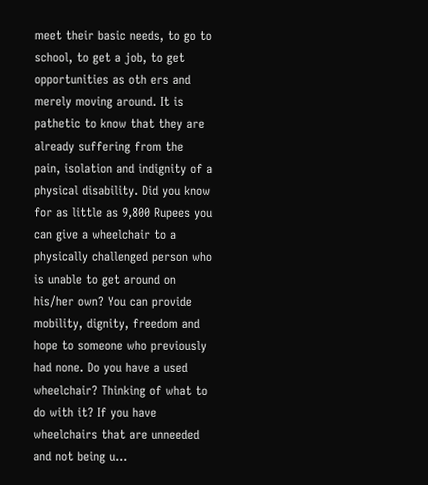meet their basic needs, to go to school, to get a job, to get opportunities as oth ers and merely moving around. It is pathetic to know that they are already suffering from the pain, isolation and indignity of a physical disability. Did you know for as little as 9,800 Rupees you can give a wheelchair to a physically challenged person who is unable to get around on his/her own? You can provide mobility, dignity, freedom and hope to someone who previously had none. Do you have a used wheelchair? Thinking of what to do with it? If you have wheelchairs that are unneeded and not being u...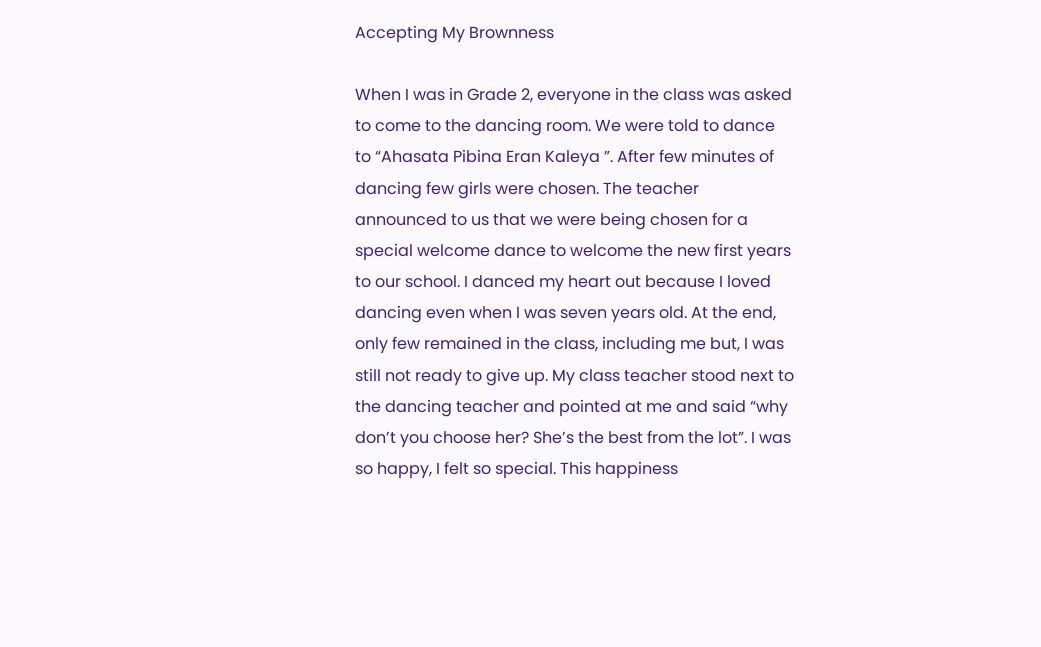Accepting My Brownness

When I was in Grade 2, everyone in the class was asked to come to the dancing room. We were told to dance to “Ahasata Pibina Eran Kaleya ”. After few minutes of dancing few girls were chosen. The teacher announced to us that we were being chosen for a special welcome dance to welcome the new first years to our school. I danced my heart out because I loved dancing even when I was seven years old. At the end, only few remained in the class, including me but, I was still not ready to give up. My class teacher stood next to the dancing teacher and pointed at me and said “why don’t you choose her? She’s the best from the lot”. I was so happy, I felt so special. This happiness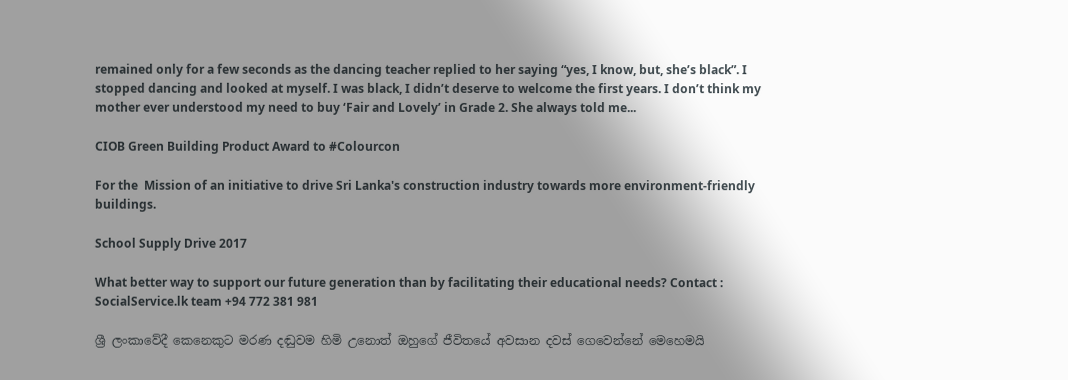remained only for a few seconds as the dancing teacher replied to her saying “yes, I know, but, she’s black”. I stopped dancing and looked at myself. I was black, I didn’t deserve to welcome the first years. I don’t think my mother ever understood my need to buy ‘Fair and Lovely’ in Grade 2. She always told me...

CIOB Green Building Product Award to #Colourcon

For the  Mission of an initiative to drive Sri Lanka's construction industry towards more environment-friendly buildings.

School Supply Drive 2017

What better way to support our future generation than by facilitating their educational needs? Contact : SocialService.lk team +94 772 381 981

ශ්‍රී ලංකාවේදී කෙනෙකුට මරණ දඬුවම හිමි උනොත් ඔහුගේ ජීවිතයේ අවසාන දවස් ගෙවෙන්නේ මෙහෙමයි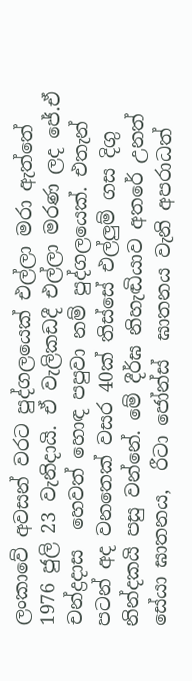ලංකාවේ අවසන් වරට පුද්ගලයෙක් එල්ලා මරා ඇත්තේ 1976 ජුලි 23 වැනිදායි. ඒ වැලිකඩදී එල්ලා මරණ ලද ජේ.ඒ චන්ද්‍රදාස  හෙවත් හොඳ පපුවා නම් පුද්ගලයෙක්. එතැන් පටන් අද වනතෙක් වසර 40ක් තිස්සේ එල්ලුම් ගස දිගු නින්දකයි පසු වන්නේ. මේ දීර්ඝ නිහැඬියාව අතරේ උනත් සේයා ඝාතනය,  රීටා ජෝන්ස්  ඝාතනය වැනි අපරාධත්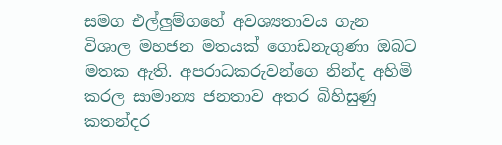සමග එල්ලුම්ගහේ අවශ්‍යතාවය ගැන විශාල මහජන මතයක් ගොඩනැගුණා ඔබට මතක ඇති. අපරාධකරුවන්ගෙ නින්ද අහිමි කරල සාමාන්‍ය ජනතාව අතර බිහිසුණු කතන්දර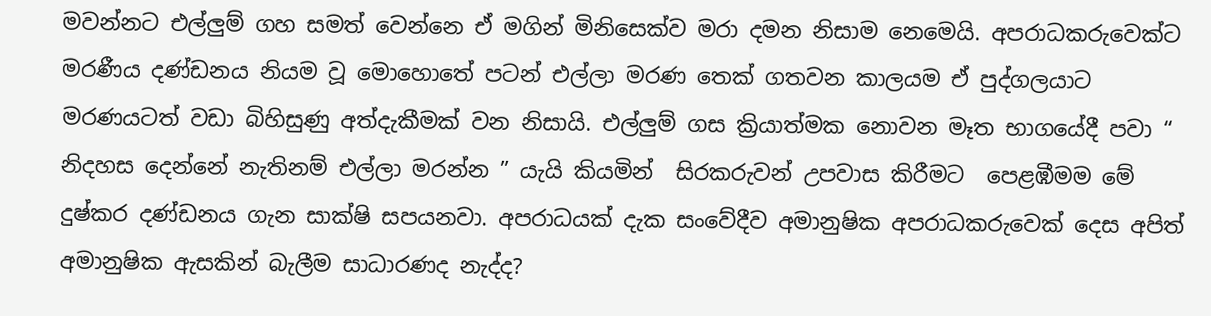මවන්නට එල්ලුම් ගහ සමත් වෙන්නෙ ඒ මගින් මිනිසෙක්ව මරා දමන නිසාම නෙමෙයි. අපරාධකරුවෙක්ට මරණීය දණ්ඩනය නියම වූ මොහොතේ පටන් එල්ලා මරණ තෙක් ගතවන කාලයම ඒ පුද්ගලයාට මරණයටත් වඩා බිහිසුණු අත්දැකීමක් වන නිසායි. එල්ලුම් ගස ක්‍රියාත්මක නොවන මෑත භාගයේදී පවා “ නිදහස දෙන්නේ නැතිනම් එල්ලා මරන්න ” යැයි කියමින්  සිරකරුවන් උපවාස කිරීමට  පෙළඹීමම මේ දුෂ්කර දණ්ඩනය ගැන සාක්ෂි සපයනවා. අපරාධයක් දැක සංවේදීව අමානුෂික අපරාධකරුවෙක් දෙස අපිත් අමානුෂික ඇසකින් බැලීම සාධාරණද නැද්ද?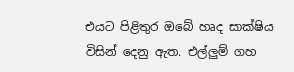එයට පිළිතුර ඔබේ හෘද සාක්ෂිය විසින් දෙනු ඇත. එල්ලුම් ගහ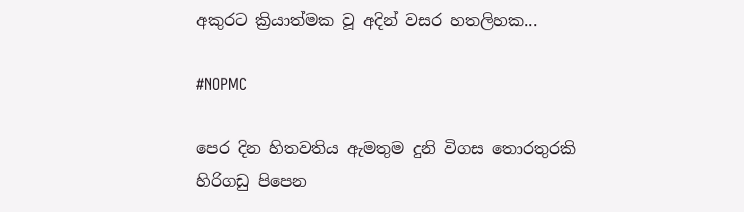අකුරට ක්‍රියාත්මක වූ අදින් වසර හතලිහක...

#NOPMC

පෙර දින හිතවතිය ඇමතුම දුනි විගස තොරතුරකි හිරිගඩු පිපෙන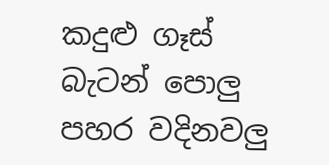කදුළු ගෑස් බැටන් පොලු පහර වදිනවලු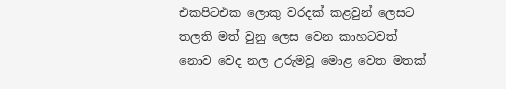එකපිටඑක ලොකු වරදක් කළවුන් ලෙසට තලති මත් වුනු ලෙස වෙන කාහටවත් නොව වෙද නල උරුමවූ මොළ වෙත මතක්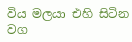විය මලයා එහි සිටින වග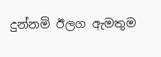දුන්නමි ඊලග ඇමතුම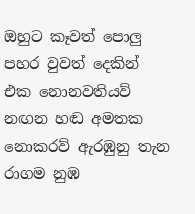ඔහුට කෑවත් පොලු  පහර වුවත් දෙකින් එක නොනවතියව් නඟන හඬ අමතක නොකරව් ඇරඹුනු තැන රාගම නුඹ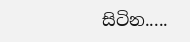සිටින.....